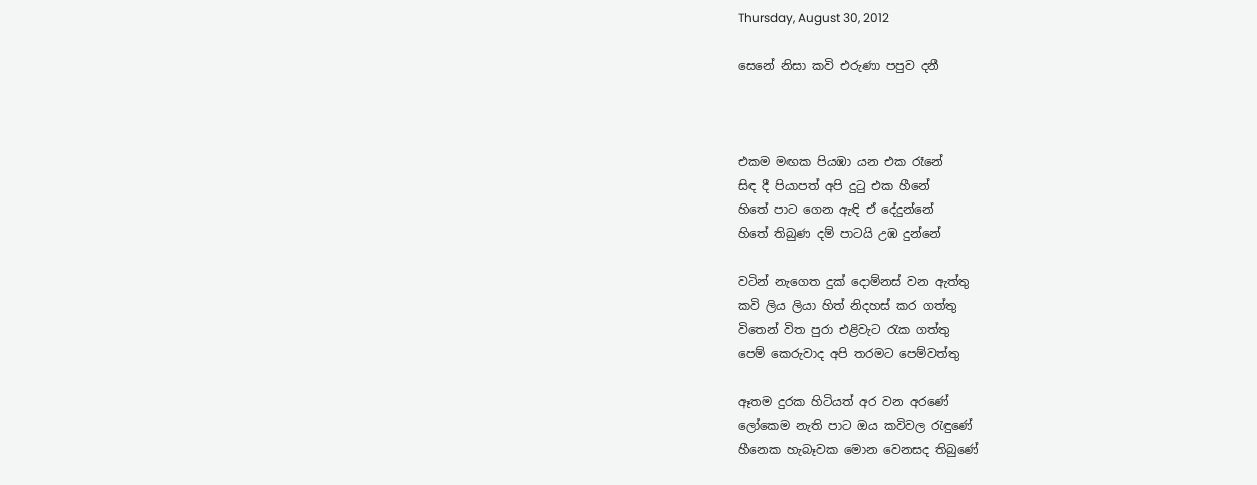Thursday, August 30, 2012

සෙනේ නිසා කවි එරුණා පපුව දනී



එකම මඟක පියඹා යන එක රෑනේ
සිඳ දී පියාපත් අපි දුටු එක හීනේ
හිතේ පාට ගෙන ඇඳි ඒ දේදුන්නේ
හිතේ තිබුණ දම් පාටයි උඹ දුන්නේ

වටින් නැගෙත දුක් දොම්නස් වන ඇත්තු
කවි ලිය ලියා හිත් නිදහස් කර ගත්තු
විතෙන් විත පුරා එළිවැට රැක ගත්තු
පෙම් කෙරුවාද අපි තරමට පෙම්වත්තු

ඈතම දුරක හිටියත් අර වන අරණේ
ලෝකෙම නැති පාට ඔය කවිවල රැඳුණේ
හීනෙක හැබෑවක මොන වෙනසද තිබුණේ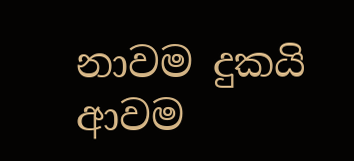නාවම දුකයි ආවම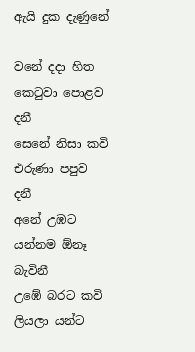ඇයි දුක දැණුනේ

වනේ දදා හිත කෙටුවා පොළව දනී
සෙනේ නිසා කවි එරුණා පපුව දනී
අනේ උඹට යන්නම ඕනෑ බැවිනී
උඹේ බරට කවි ලියලා යන්ට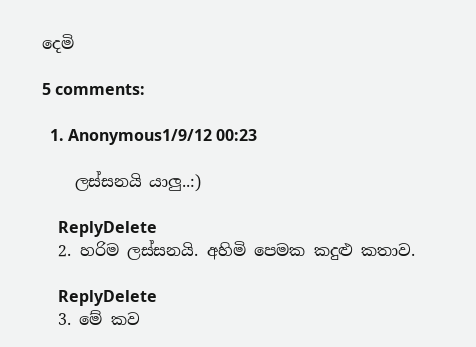දෙමි

5 comments:

  1. Anonymous1/9/12 00:23

    ලස්සනයි යාලු..:)

    ReplyDelete
  2. හරිම ලස්සනයි. අහිමි පෙමක කදුළු කතාව.

    ReplyDelete
  3. මේ කව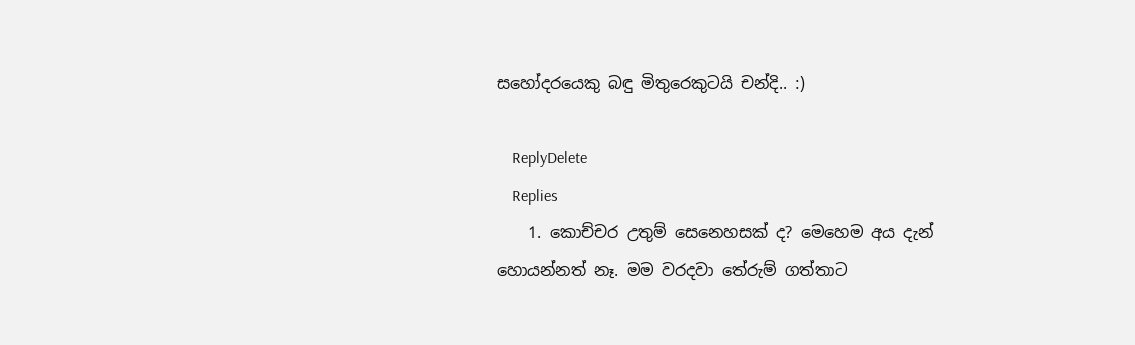සහෝදරයෙකු බඳු මිතුරෙකුටයි චන්දි.. :)

    ReplyDelete
    Replies
    1. කොච්චර උතුම් සෙනෙහසක් ද? මෙහෙම අය දැන් හොයන්නත් නෑ. මම වරදවා තේරුම් ගත්තාට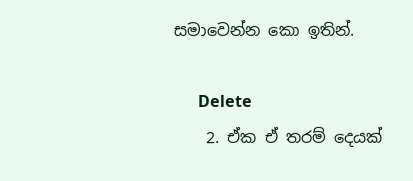සමාවෙන්න කො ඉතින්.

      Delete
    2. ඒක ඒ තරම් දෙයක්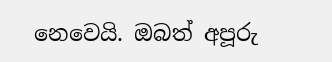නෙවෙයි. ඔබත් අපූරු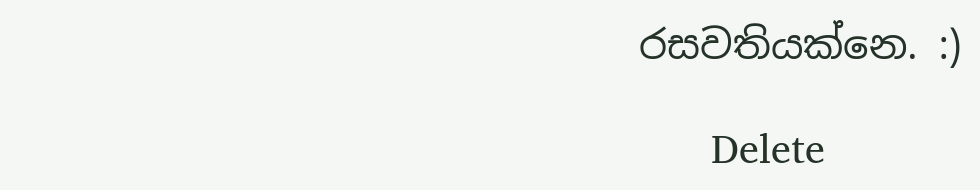රසවතියක්නෙ. :)

      Delete